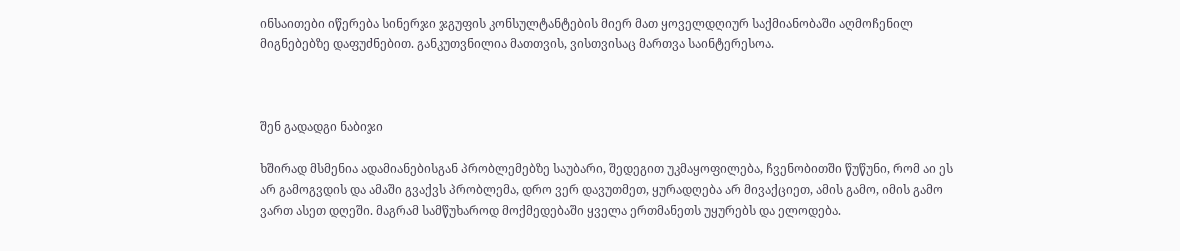ინსაითები იწერება სინერჯი ჯგუფის კონსულტანტების მიერ მათ ყოველდღიურ საქმიანობაში აღმოჩენილ მიგნებებზე დაფუძნებით. განკუთვნილია მათთვის, ვისთვისაც მართვა საინტერესოა.



შენ გადადგი ნაბიჯი

ხშირად მსმენია ადამიანებისგან პრობლემებზე საუბარი, შედეგით უკმაყოფილება, ჩვენობითში წუწუნი, რომ აი ეს არ გამოგვდის და ამაში გვაქვს პრობლემა, დრო ვერ დავუთმეთ, ყურადღება არ მივაქციეთ, ამის გამო, იმის გამო ვართ ასეთ დღეში. მაგრამ სამწუხაროდ მოქმედებაში ყველა ერთმანეთს უყურებს და ელოდება.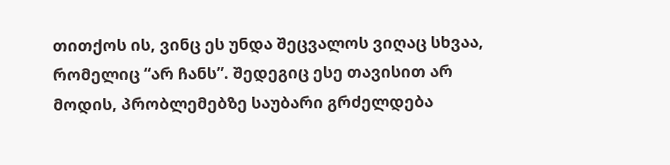თითქოს ის, ვინც ეს უნდა შეცვალოს ვიღაც სხვაა, რომელიც “არ ჩანს”. შედეგიც ესე თავისით არ მოდის, პრობლემებზე საუბარი გრძელდება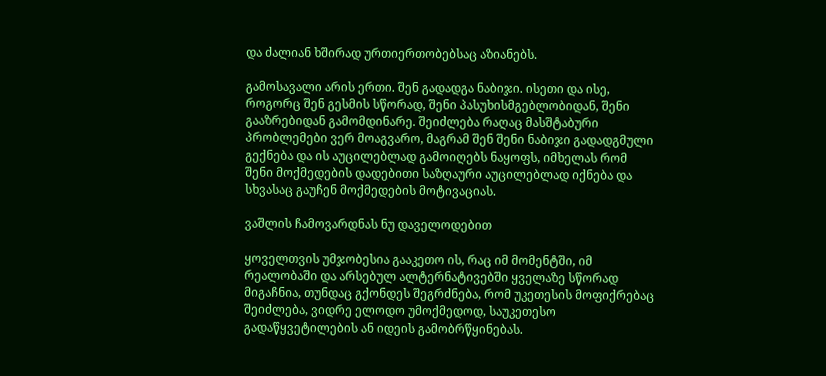და ძალიან ხშირად ურთიერთობებსაც აზიანებს.

გამოსავალი არის ერთი. შენ გადადგა ნაბიჯი. ისეთი და ისე, როგორც შენ გესმის სწორად, შენი პასუხისმგებლობიდან, შენი გააზრებიდან გამომდინარე. შეიძლება რაღაც მასშტაბური პრობლემები ვერ მოაგვარო, მაგრამ შენ შენი ნაბიჯი გადადგმული გექნება და ის აუცილებლად გამოიღებს ნაყოფს, იმხელას რომ შენი მოქმედების დადებითი საზღაური აუცილებლად იქნება და სხვასაც გაუჩენ მოქმედების მოტივაციას.

ვაშლის ჩამოვარდნას ნუ დაველოდებით

ყოველთვის უმჯობესია გააკეთო ის, რაც იმ მომენტში, იმ რეალობაში და არსებულ ალტერნატივებში ყველაზე სწორად მიგაჩნია, თუნდაც გქონდეს შეგრძნება, რომ უკეთესის მოფიქრებაც შეიძლება, ვიდრე ელოდო უმოქმედოდ, საუკეთესო გადაწყვეტილების ან იდეის გამობრწყინებას.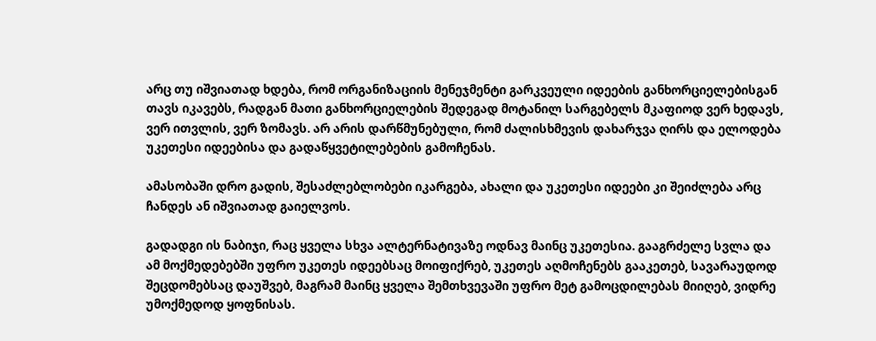არც თუ იშვიათად ხდება, რომ ორგანიზაციის მენეჯმენტი გარკვეული იდეების განხორციელებისგან თავს იკავებს, რადგან მათი განხორციელების შედეგად მოტანილ სარგებელს მკაფიოდ ვერ ხედავს,  ვერ ითვლის, ვერ ზომავს. არ არის დარწმუნებული, რომ ძალისხმევის დახარჯვა ღირს და ელოდება უკეთესი იდეებისა და გადაწყვეტილებების გამოჩენას.

ამასობაში დრო გადის, შესაძლებლობები იკარგება, ახალი და უკეთესი იდეები კი შეიძლება არც ჩანდეს ან იშვიათად გაიელვოს.

გადადგი ის ნაბიჯი, რაც ყველა სხვა ალტერნატივაზე ოდნავ მაინც უკეთესია. გააგრძელე სვლა და ამ მოქმედებებში უფრო უკეთეს იდეებსაც მოიფიქრებ, უკეთეს აღმოჩენებს გააკეთებ, სავარაუდოდ შეცდომებსაც დაუშვებ, მაგრამ მაინც ყველა შემთხვევაში უფრო მეტ გამოცდილებას მიიღებ, ვიდრე უმოქმედოდ ყოფნისას.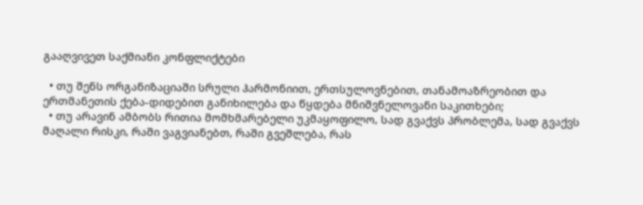გააღვივეთ საქმიანი კონფლიქტები

  • თუ შენს ორგანიზაციაში სრული ჰარმონიით, ერთსულოვნებით, თანამოაზრეობით და ერთმანეთის ქება-დიდებით განიხილება და წყდება მნიშვნელოვანი საკითხები;
  • თუ არავინ ამბობს რითია მომხმარებელი უკმაყოფილო, სად გვაქვს პრობლემა, სად გვაქვს მაღალი რისკი, რაში ვაგვიანებთ, რაში გვეშლება, რას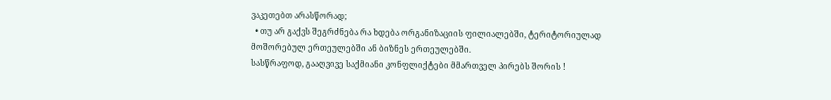ვაკეთებთ არასწორად;
  • თუ არ გაქვს შეგრძნება რა ხდება ორგანიზაციის ფილიალებში, ტერიტორიულად მოშორებულ ერთეულებში ან ბიზნეს ერთეულებში.
სასწრაფოდ, გააღვივე საქმიანი კონფლიქტები მმართველ პირებს შორის !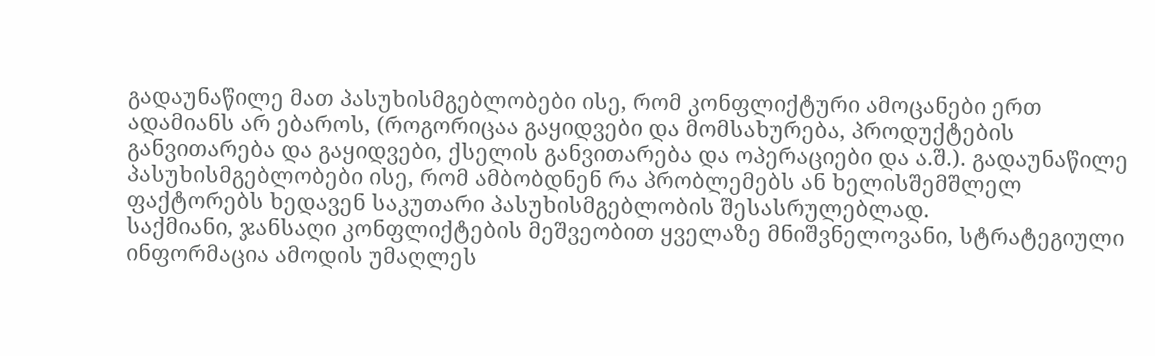გადაუნაწილე მათ პასუხისმგებლობები ისე, რომ კონფლიქტური ამოცანები ერთ ადამიანს არ ებაროს, (როგორიცაა გაყიდვები და მომსახურება, პროდუქტების განვითარება და გაყიდვები, ქსელის განვითარება და ოპერაციები და ა.შ.). გადაუნაწილე პასუხისმგებლობები ისე, რომ ამბობდნენ რა პრობლემებს ან ხელისშემშლელ ფაქტორებს ხედავენ საკუთარი პასუხისმგებლობის შესასრულებლად.
საქმიანი, ჯანსაღი კონფლიქტების მეშვეობით ყველაზე მნიშვნელოვანი, სტრატეგიული ინფორმაცია ამოდის უმაღლეს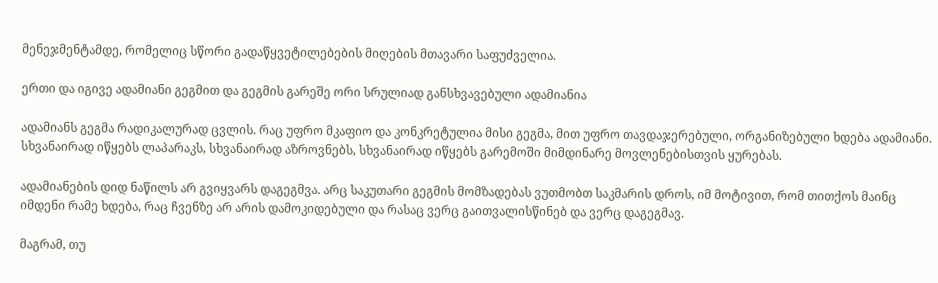მენეჯმენტამდე, რომელიც სწორი გადაწყვეტილებების მიღების მთავარი საფუძველია.

ერთი და იგივე ადამიანი გეგმით და გეგმის გარეშე ორი სრულიად განსხვავებული ადამიანია

ადამიანს გეგმა რადიკალურად ცვლის. რაც უფრო მკაფიო და კონკრეტულია მისი გეგმა, მით უფრო თავდაჯერებული, ორგანიზებული ხდება ადამიანი. სხვანაირად იწყებს ლაპარაკს, სხვანაირად აზროვნებს, სხვანაირად იწყებს გარემოში მიმდინარე მოვლენებისთვის ყურებას.

ადამიანების დიდ ნაწილს არ გვიყვარს დაგეგმვა. არც საკუთარი გეგმის მომზადებას ვუთმობთ საკმარის დროს, იმ მოტივით, რომ თითქოს მაინც იმდენი რამე ხდება, რაც ჩვენზე არ არის დამოკიდებული და რასაც ვერც გაითვალისწინებ და ვერც დაგეგმავ.

მაგრამ, თუ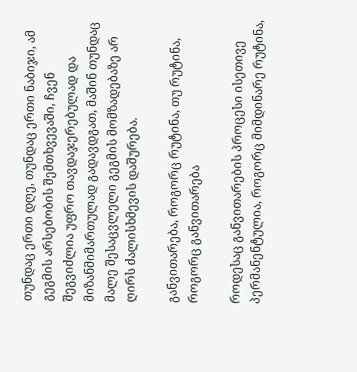თუნდაც ერთი დღე, თუნდაც ერთი ნაბიჯი, ამ გეგმის არსებობის შემთხვევაში, ჩვენ შეგვიძლია უფრო თავდაჯერებულად და მიზანმიმართულად გადავდგათ, მაშინ თუნდაც მალე შესაცვლელი გეგმის მომზადებაზე არ ღირს ძალისხმევის დაშურება.

განვითარება, როგორც რუტინა, თუ რუტინა, როგორც განვითარება

როდესაც განვითარების პროცესი ისეთივე პერმანენტულია, როგორც მიმდინარე რუტინა,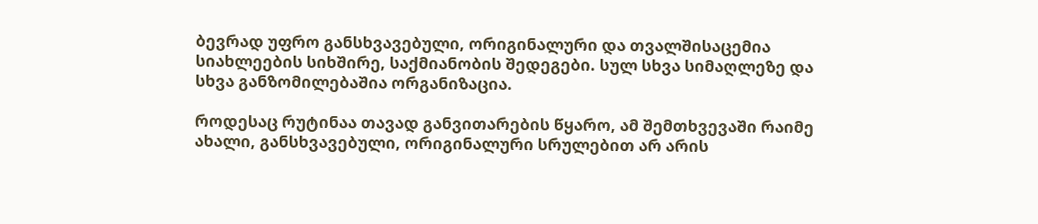ბევრად უფრო განსხვავებული, ორიგინალური და თვალშისაცემია სიახლეების სიხშირე, საქმიანობის შედეგები. სულ სხვა სიმაღლეზე და სხვა განზომილებაშია ორგანიზაცია.

როდესაც რუტინაა თავად განვითარების წყარო, ამ შემთხვევაში რაიმე ახალი, განსხვავებული, ორიგინალური სრულებით არ არის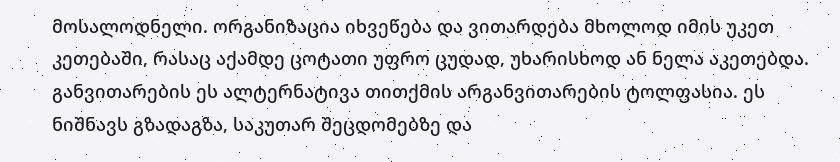მოსალოდნელი. ორგანიზაცია იხვეწება და ვითარდება მხოლოდ იმის უკეთ კეთებაში, რასაც აქამდე ცოტათი უფრო ცუდად, უხარისხოდ ან ნელა აკეთებდა. განვითარების ეს ალტერნატივა თითქმის არგანვითარების ტოლფასია. ეს ნიშნავს გზადაგზა, საკუთარ შეცდომებზე და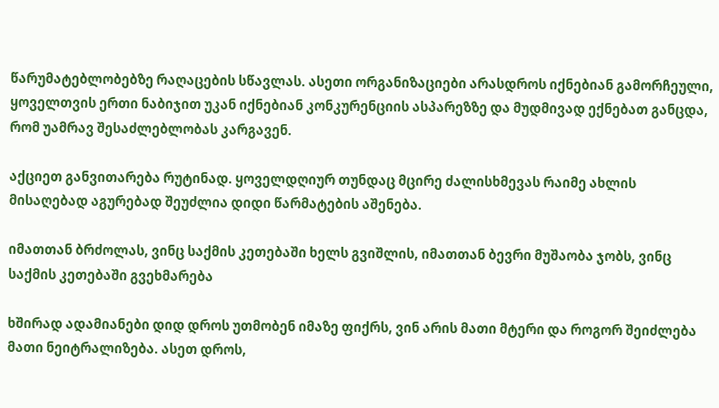წარუმატებლობებზე რაღაცების სწავლას. ასეთი ორგანიზაციები არასდროს იქნებიან გამორჩეული, ყოველთვის ერთი ნაბიჯით უკან იქნებიან კონკურენციის ასპარეზზე და მუდმივად ექნებათ განცდა, რომ უამრავ შესაძლებლობას კარგავენ.

აქციეთ განვითარება რუტინად. ყოველდღიურ თუნდაც მცირე ძალისხმევას რაიმე ახლის მისაღებად აგურებად შეუძლია დიდი წარმატების აშენება.

იმათთან ბრძოლას, ვინც საქმის კეთებაში ხელს გვიშლის, იმათთან ბევრი მუშაობა ჯობს, ვინც საქმის კეთებაში გვეხმარება

ხშირად ადამიანები დიდ დროს უთმობენ იმაზე ფიქრს, ვინ არის მათი მტერი და როგორ შეიძლება მათი ნეიტრალიზება. ასეთ დროს,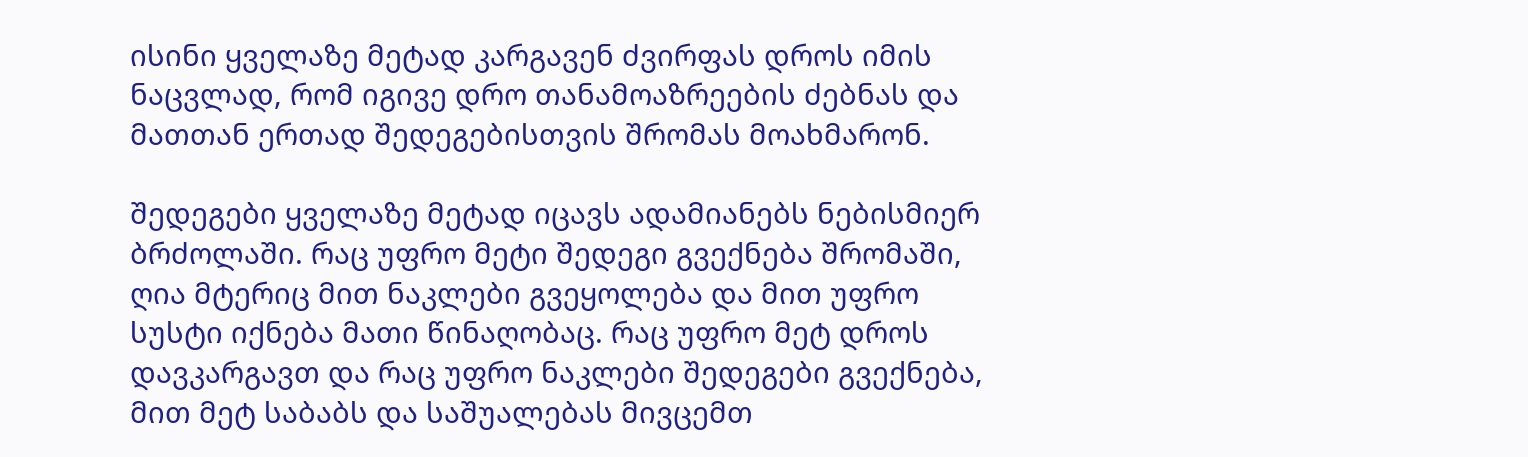ისინი ყველაზე მეტად კარგავენ ძვირფას დროს იმის ნაცვლად, რომ იგივე დრო თანამოაზრეების ძებნას და მათთან ერთად შედეგებისთვის შრომას მოახმარონ.

შედეგები ყველაზე მეტად იცავს ადამიანებს ნებისმიერ ბრძოლაში. რაც უფრო მეტი შედეგი გვექნება შრომაში, ღია მტერიც მით ნაკლები გვეყოლება და მით უფრო სუსტი იქნება მათი წინაღობაც. რაც უფრო მეტ დროს დავკარგავთ და რაც უფრო ნაკლები შედეგები გვექნება, მით მეტ საბაბს და საშუალებას მივცემთ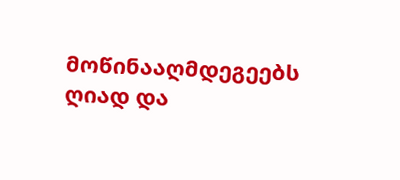მოწინააღმდეგეებს ღიად და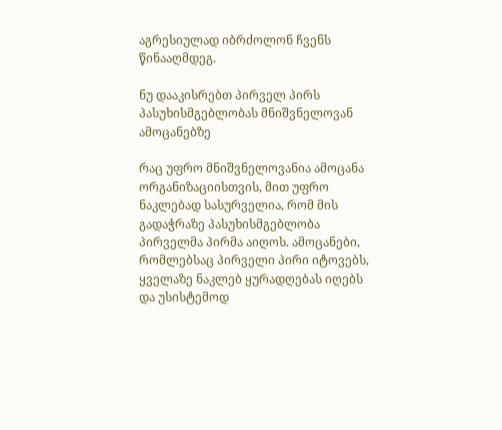აგრესიულად იბრძოლონ ჩვენს წინააღმდეგ.

ნუ დააკისრებთ პირველ პირს პასუხისმგებლობას მნიშვნელოვან ამოცანებზე

რაც უფრო მნიშვნელოვანია ამოცანა ორგანიზაციისთვის, მით უფრო ნაკლებად სასურველია, რომ მის გადაჭრაზე პასუხისმგებლობა პირველმა პირმა აიღოს. ამოცანები, რომლებსაც პირველი პირი იტოვებს, ყველაზე ნაკლებ ყურადღებას იღებს და უსისტემოდ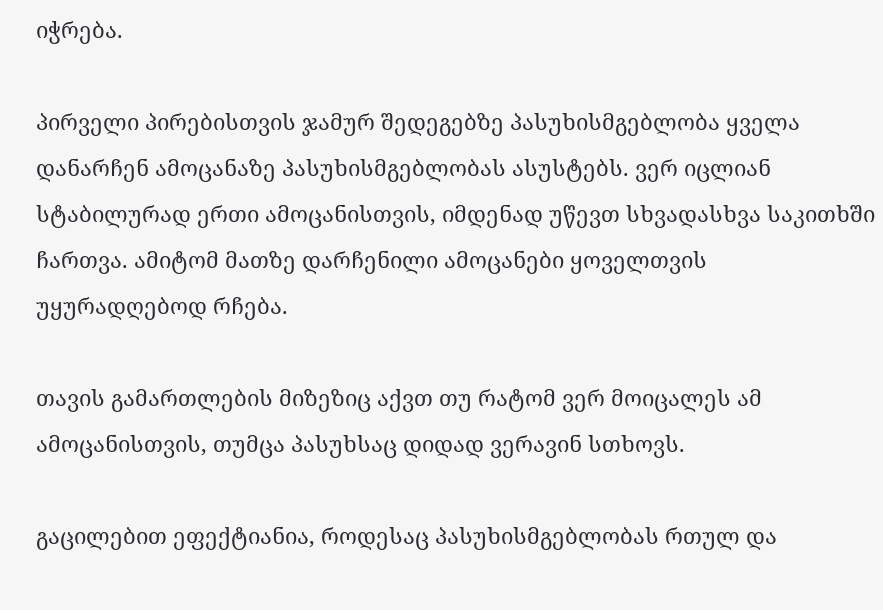იჭრება.

პირველი პირებისთვის ჯამურ შედეგებზე პასუხისმგებლობა ყველა დანარჩენ ამოცანაზე პასუხისმგებლობას ასუსტებს. ვერ იცლიან სტაბილურად ერთი ამოცანისთვის, იმდენად უწევთ სხვადასხვა საკითხში ჩართვა. ამიტომ მათზე დარჩენილი ამოცანები ყოველთვის უყურადღებოდ რჩება.

თავის გამართლების მიზეზიც აქვთ თუ რატომ ვერ მოიცალეს ამ ამოცანისთვის, თუმცა პასუხსაც დიდად ვერავინ სთხოვს.

გაცილებით ეფექტიანია, როდესაც პასუხისმგებლობას რთულ და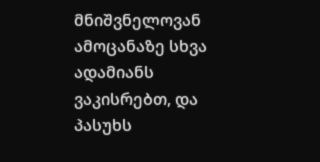მნიშვნელოვან ამოცანაზე სხვა ადამიანს ვაკისრებთ, და პასუხს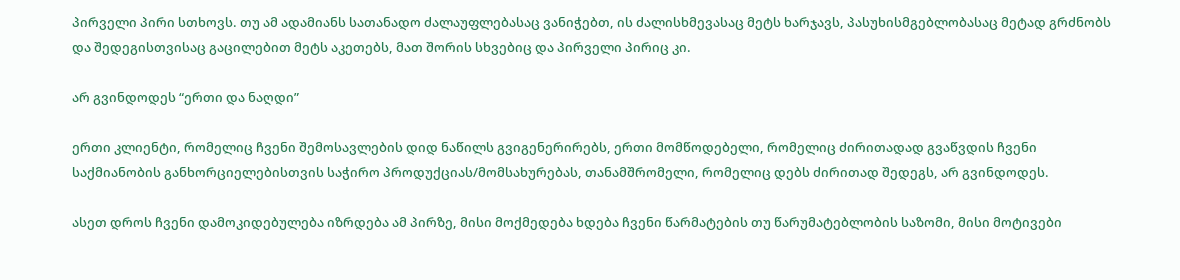პირველი პირი სთხოვს. თუ ამ ადამიანს სათანადო ძალაუფლებასაც ვანიჭებთ, ის ძალისხმევასაც მეტს ხარჯავს, პასუხისმგებლობასაც მეტად გრძნობს და შედეგისთვისაც გაცილებით მეტს აკეთებს, მათ შორის სხვებიც და პირველი პირიც კი.

არ გვინდოდეს “ერთი და ნაღდი”

ერთი კლიენტი, რომელიც ჩვენი შემოსავლების დიდ ნაწილს გვიგენერირებს, ერთი მომწოდებელი, რომელიც ძირითადად გვაწვდის ჩვენი საქმიანობის განხორციელებისთვის საჭირო პროდუქციას/მომსახურებას, თანამშრომელი, რომელიც დებს ძირითად შედეგს, არ გვინდოდეს.

ასეთ დროს ჩვენი დამოკიდებულება იზრდება ამ პირზე, მისი მოქმედება ხდება ჩვენი წარმატების თუ წარუმატებლობის საზომი, მისი მოტივები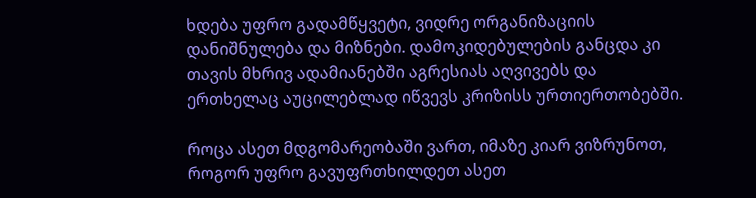ხდება უფრო გადამწყვეტი, ვიდრე ორგანიზაციის დანიშნულება და მიზნები. დამოკიდებულების განცდა კი თავის მხრივ ადამიანებში აგრესიას აღვივებს და ერთხელაც აუცილებლად იწვევს კრიზისს ურთიერთობებში.

როცა ასეთ მდგომარეობაში ვართ, იმაზე კიარ ვიზრუნოთ, როგორ უფრო გავუფრთხილდეთ ასეთ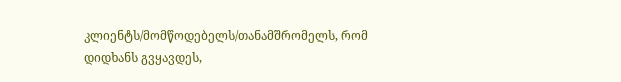კლიენტს/მომწოდებელს/თანამშრომელს, რომ დიდხანს გვყავდეს,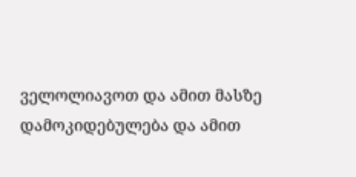ველოლიავოთ და ამით მასზე დამოკიდებულება და ამით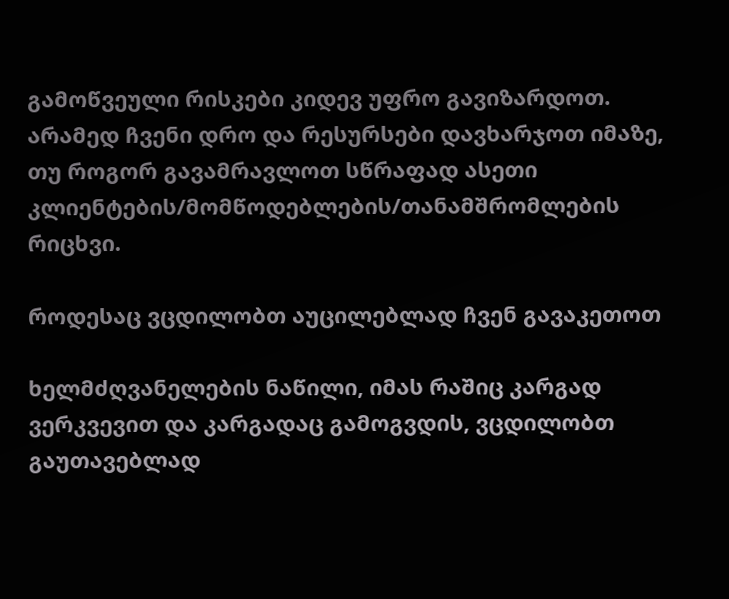გამოწვეული რისკები კიდევ უფრო გავიზარდოთ. არამედ ჩვენი დრო და რესურსები დავხარჯოთ იმაზე, თუ როგორ გავამრავლოთ სწრაფად ასეთი კლიენტების/მომწოდებლების/თანამშრომლების რიცხვი.

როდესაც ვცდილობთ აუცილებლად ჩვენ გავაკეთოთ

ხელმძღვანელების ნაწილი, იმას რაშიც კარგად ვერკვევით და კარგადაც გამოგვდის, ვცდილობთ გაუთავებლად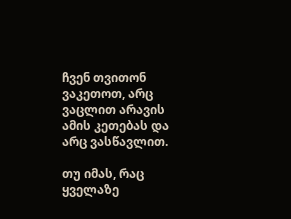ჩვენ თვითონ ვაკეთოთ, არც ვაცლით არავის ამის კეთებას და არც ვასწავლით.

თუ იმას, რაც ყველაზე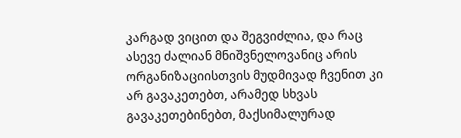კარგად ვიცით და შეგვიძლია, და რაც ასევე ძალიან მნიშვნელოვანიც არის ორგანიზაციისთვის მუდმივად ჩვენით კი არ გავაკეთებთ, არამედ სხვას გავაკეთებინებთ, მაქსიმალურად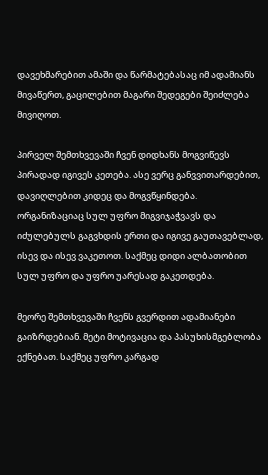დავეხმარებით ამაში და წარმატებასაც იმ ადამიანს მივაწერთ, გაცილებით მაგარი შედეგები შეიძლება მივიღოთ.

პირველ შემთხვევაში ჩვენ დიდხანს მოგვიწევს პირადად იგივეს კეთება. ასე ვერც განვვითარდებით, დავიღლებით კიდეც და მოგვწყინდება. ორგანიზაციაც სულ უფრო მიგვიჯაჭვავს და იძულებულს გაგვხდის ერთი და იგივე გაუთავებლად, ისევ და ისევ ვაკეთოთ. საქმეც დიდი ალბათობით სულ უფრო და უფრო უარესად გაკეთდება.

მეორე შემთხვევაში ჩვენს გვერდით ადამიანები გაიზრდებიან. მეტი მოტივაცია და პასუხისმგებლობა ექნებათ. საქმეც უფრო კარგად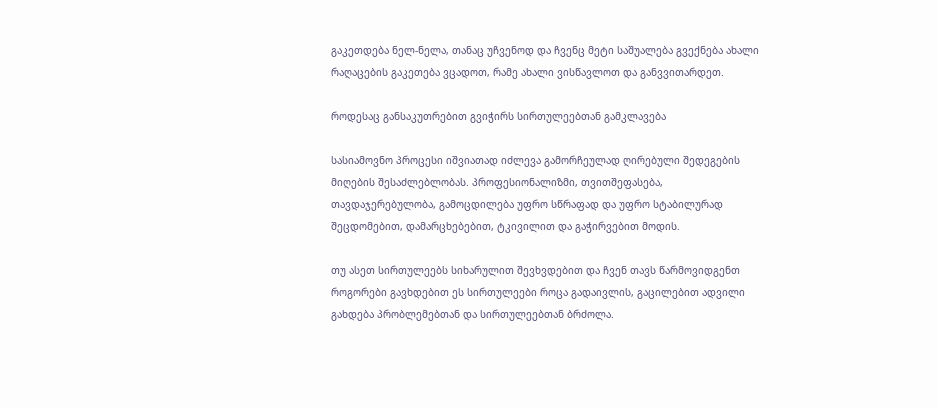გაკეთდება ნელ-ნელა, თანაც უჩვენოდ და ჩვენც მეტი საშუალება გვექნება ახალი რაღაცების გაკეთება ვცადოთ, რამე ახალი ვისწავლოთ და განვვითარდეთ.

როდესაც განსაკუთრებით გვიჭირს სირთულეებთან გამკლავება

სასიამოვნო პროცესი იშვიათად იძლევა გამორჩეულად ღირებული შედეგების მიღების შესაძლებლობას. პროფესიონალიზმი, თვითშეფასება, თავდაჯერებულობა, გამოცდილება უფრო სწრაფად და უფრო სტაბილურად შეცდომებით, დამარცხებებით, ტკივილით და გაჭირვებით მოდის.

თუ ასეთ სირთულეებს სიხარულით შევხვდებით და ჩვენ თავს წარმოვიდგენთ როგორები გავხდებით ეს სირთულეები როცა გადაივლის, გაცილებით ადვილი გახდება პრობლემებთან და სირთულეებთან ბრძოლა.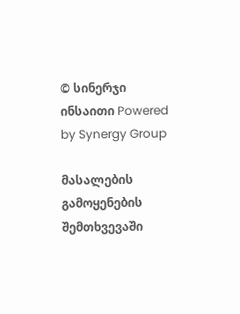© სინერჯი ინსაითი Powered by Synergy Group

მასალების გამოყენების შემთხვევაში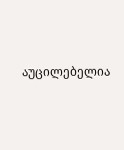აუცილებელია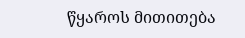წყაროს მითითება